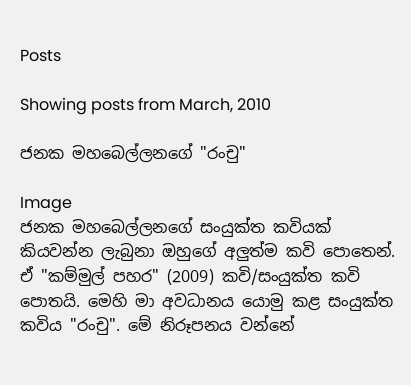Posts

Showing posts from March, 2010

ජනක මහබෙල්ලනගේ "රංචු"

Image
ජනක මහබෙල්ලනගේ සංයුක්ත කවියක් කියවන්න ලැබුනා ඔහුගේ අලුත්ම කවි පොතෙන්. ඒ "කම්මුල් පහර" (2009) කවි/සංයුක්ත කවි පොතයි. මෙහි මා අවධානය යොමු කළ සංයුක්ත කවිය "රංචු". මේ නිරූපනය වන්නේ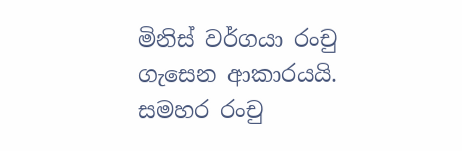මිනිස් වර්ගයා රංචු ගැසෙන ආකාරයයි. සමහර රංචු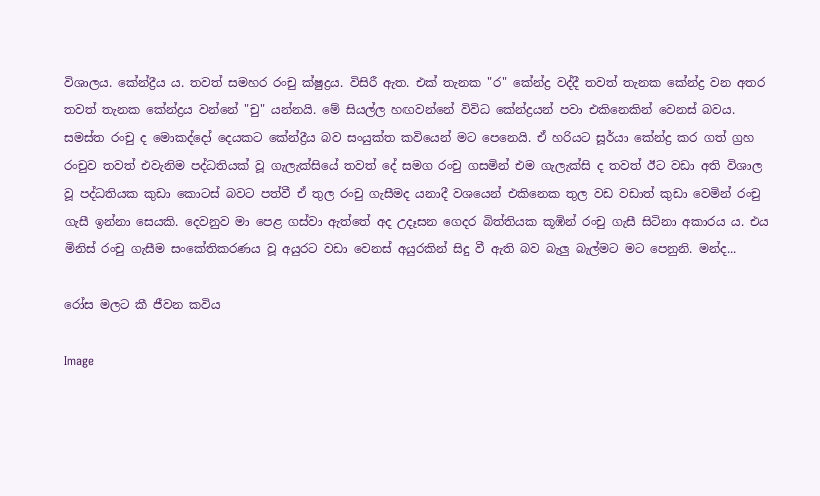විශාලය. කේන්ද්‍රීය ය. තවත් සමහර රංචු ක්ෂුද්‍රය. විසිරී ඇත. එක් තැනක "ර" කේන්ද්‍ර වද්දී තවත් තැනක කේන්ද්‍ර වන අතර තවත් තැනක කේන්ද්‍රය වන්නේ "චු" යන්නයි. මේ සියල්ල හඟවන්නේ විවිධ කේන්ද්‍රයන් පවා එකිනෙකින් වෙනස් බවය. සමස්ත රංචු ද මොකද්දෝ දෙයකට කේන්ද්‍රීය බව සංයුක්ත කවියෙන් මට පෙනෙයි. ඒ හරියට සූර්යා කේන්ද්‍ර කර ගත් ග්‍රහ රංචුව තවත් එවැනිම පද්ධතියක් වූ ගැලැක්සියේ තවත් දේ සමග රංචු ගසමින් එම ගැලැක්සි ද තවත් ඊට වඩා අති විශාල වූ පද්ධතියක කුඩා කොටස් බවට පත්වී ඒ තුල රංචු ගැසීමද යනාදී වශයෙන් එකිනෙක තුල වඩ වඩාත් කුඩා වෙමින් රංචු ගැසී ඉන්නා සෙයකි. දෙවනුව මා පෙළ ගස්වා ඇත්තේ අද උදෑසන ගෙදර බිත්තියක කූඹින් රංචු ගැසී සිටිනා අකාරය ය. එය මිනිස් රංචු ගැසීම සංකේතිකරණය වූ අයුරට වඩා වෙනස් අයුරකින් සිදු වී ඇති බව බැලු බැල්මට ‍මට පෙනුනි. මන්ද...

රෝස මලට කී ජීවන කවිය

Image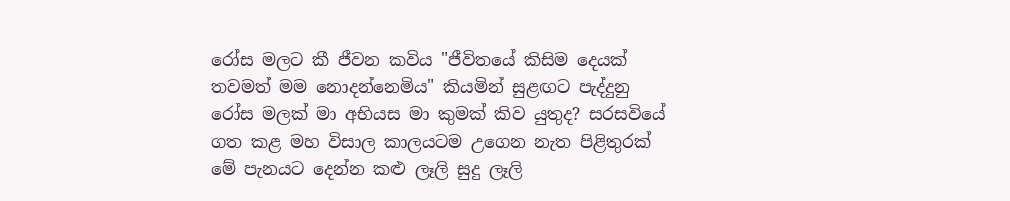රෝස මලට කී ජීවන කවිය "ජීවිතයේ කිසිම දෙයක් තවමත් මම නොදන්නෙමිය" කියමින් සුළඟට පැද්දුනු රෝස මලක් මා අභියස මා කුමක් කිව යුතුද? සරසවියේ ගත කළ මහ විසාල කාලයටම උගෙන නැත පිළිතුරක් මේ පැනයට දෙන්න කළු ලෑලි සුදු ලෑලි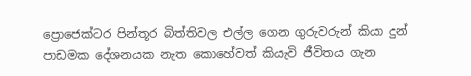ප්‍රොජෙක්ටර පින්තූර බිත්තිවල එල්ල ගෙන ගුරුවරුන් කියා දුන් පාඩමක දේශනයක නැත කොහේවත් කියැවි ජීවිතය ගැන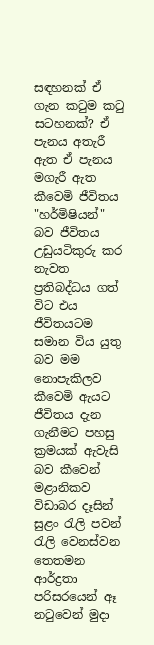සඳහනක් ඒ ගැන කටුම කටු සටහනක්? ඒ පැනය අතැරී ඇත ඒ පැනය මගැරී ඇත කීවෙමි ජීවිතය "හර්මිෂියන්" බව ජීවිතය උඩුයටිකුරු කර නැවත ප්‍රතිබද්ධය ගත් විට එය ජීවිතයටම සමාන විය යුතු බව මම නොපැකිලව කීවෙමි ඇයට ජීවිතය දැන ගැනීමට පහසු ක්‍රමයක් ඇවැසි බව කීවෙන් මළානිකව විඩාබර දෑසින් සුළං රැලි පවන් රැලි වෙනස්වන තෙතමන ආර්ද්‍රතා පරිසරයෙන් ඈ නටුවෙන් මුදා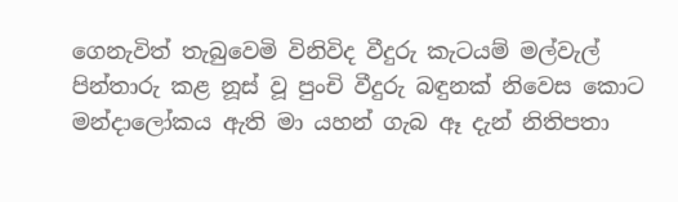ගෙනැවිත් තැබුවෙමි විනිවිද වීදුරු කැටයම් මල්වැල් පින්තාරු කළ නූස් වූ පුංචි වීදුරු බඳුනක් නිවෙස කොට මන්දාලෝකය ඇති මා යහන් ගැබ ඈ දැන් නිතිපතා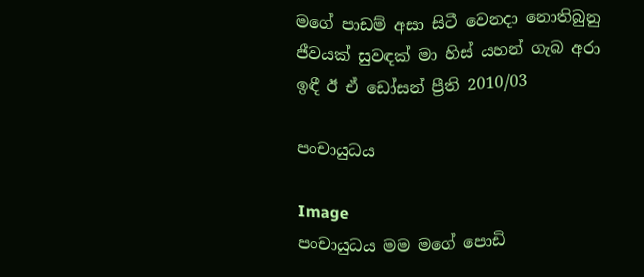මගේ පාඩම් අසා සිටී වෙනදා නොතිබුනු ජීවයක් සුවඳක් මා හිස් යහන් ගැබ අරා ඉඳී ඊ ඒ ඩෝසන් ප්‍රීති 2010/03

පංචායුධය

Image
පංචායුධය මම මගේ පොඩි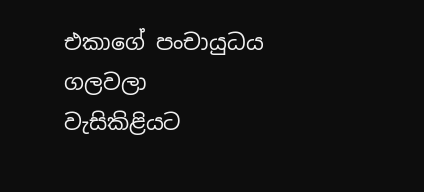එකාගේ පංචායුධය ගලවලා වැසිකිළියට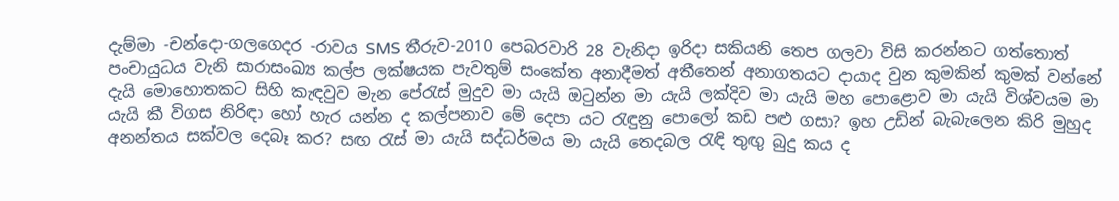දැම්මා -චන්දො-ගලගෙදර -රාවය SMS තීරුව-2010 පෙබරවාරි 28 වැනිදා ඉරිදා සකියනි තෙප ගලවා විසි කරන්නට ගත්තොත් පංචායුධය වැනි සාරාසංඛ්‍ය කල්ප ලක්ෂයක පැවතුම් සංකේත අනාදීමත් අතීතෙන් අනාගතයට දායාද වුන කුමකින් කුමක් වන්නේ දැයි මොහොතකට සිහි කැඳවුව මැන පේරැස් මුදුව මා යැයි ඔටුන්න මා යැයි ලක්දිව මා යැයි මහ පොළොව මා යැයි විශ්වයම මා යැයි කී විගස නිරිඳා හෝ හැර යන්න ද කල්පනාව‍ මේ දෙපා යට රැඳුනු පොලෝ කඩ පළු ගසා? ඉහ උඩින් බැබැලෙන කිරි මුහුද අනන්තය සක්වල දෙබෑ කර? සඟ රැස් මා යැයි සද්ධර්මය මා යැයි තෙදබල රැඳි තුඟු බුදු කය ද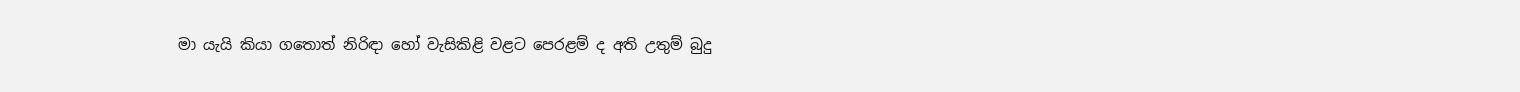මා යැයි කියා ගතොත් නිරිඳා හෝ වැසිකිළි වළට පෙරළම් ද අති උතුම් බුදු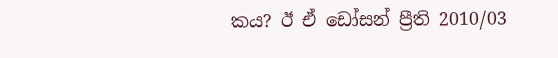කය? ඊ ඒ ඩෝසන් ප්‍රීති 2010/03